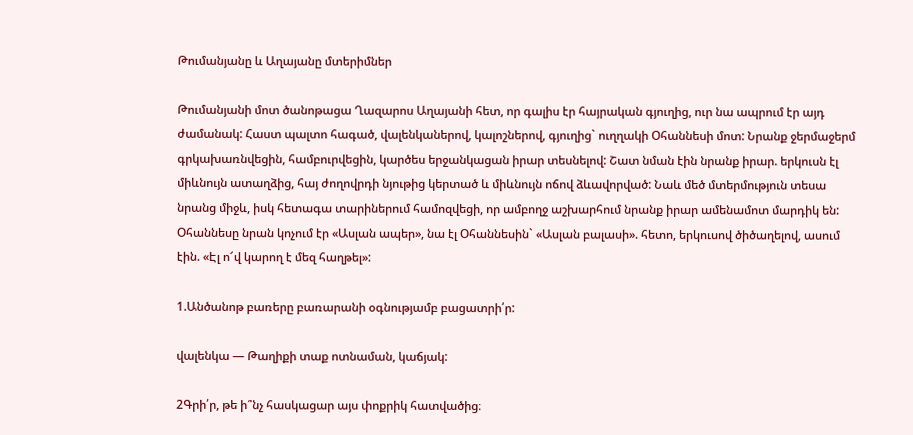Թումանյանը և Աղայանը մտերիմներ

Թումանյանի մոտ ծանոթացա Ղազարոս Աղայանի հետ, որ գալիս էր հայրական գյուղից, ուր նա ապրում էր այդ ժամանակ: Հաստ պալտո հագած, վալենկաներով, կալոշներով, գյուղից` ուղղակի Օհաննեսի մոտ: Նրանք ջերմաջերմ գրկախառնվեցին, համբուրվեցին, կարծես երջանկացան իրար տեսնելով: Շատ նման էին նրանք իրար. երկուսն էլ միևնույն ատաղձից, հայ ժողովրդի նյութից կերտած և միևնույն ոճով ձևավորված: Նաև մեծ մտերմություն տեսա նրանց միջև, իսկ հետագա տարիներում համոզվեցի, որ ամբողջ աշխարհում նրանք իրար ամենամոտ մարդիկ են: Օհաննեսը նրան կոչում էր «Ասլան ապեր», նա էլ Օհաննեսին` «Ասլան բալասի». հետո, երկուսով ծիծաղելով, ասում էին. «Էլ ո՜վ կարող է մեզ հաղթել»:

1.Անծանոթ բառերը բառարանի օգնությամբ բացատրի՛ր:

վալենկա — Թաղիքի տաք ոտնաման, կաճյակ:

2Գրի՛ր, թե ի՞նչ հասկացար այս փոքրիկ հատվածից։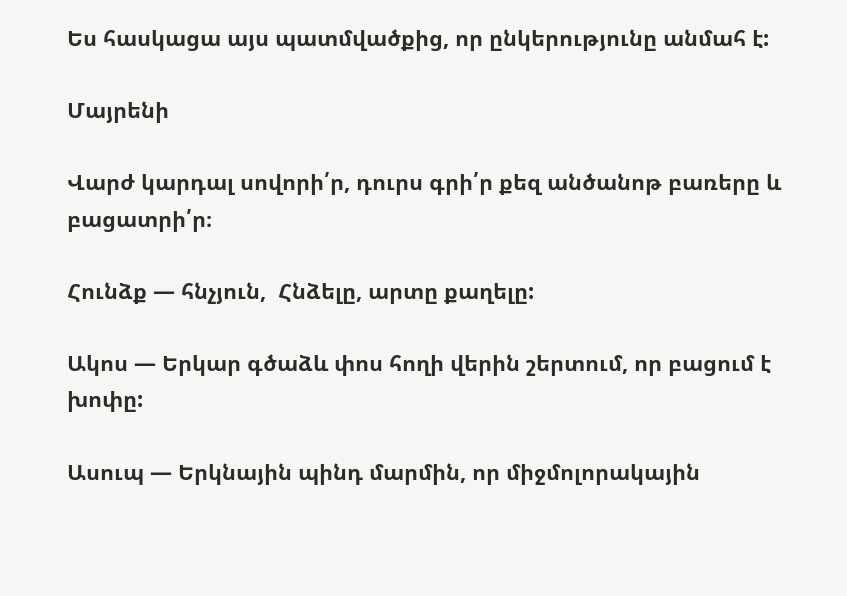Ես հասկացա այս պատմվածքից, որ ընկերությունը անմահ է:

Մայրենի

Վարժ կարդալ սովորի՛ր, դուրս գրի՛ր քեզ անծանոթ բառերը և բացատրի՛ր։

Հունձք — հնչյուն,  Հնձելը, արտը քաղելը:

Ակոս — Երկար գծաձև փոս հողի վերին շերտում, որ բացում է խոփը:

Ասուպ — Երկնային պինդ մարմին, որ միջմոլորակային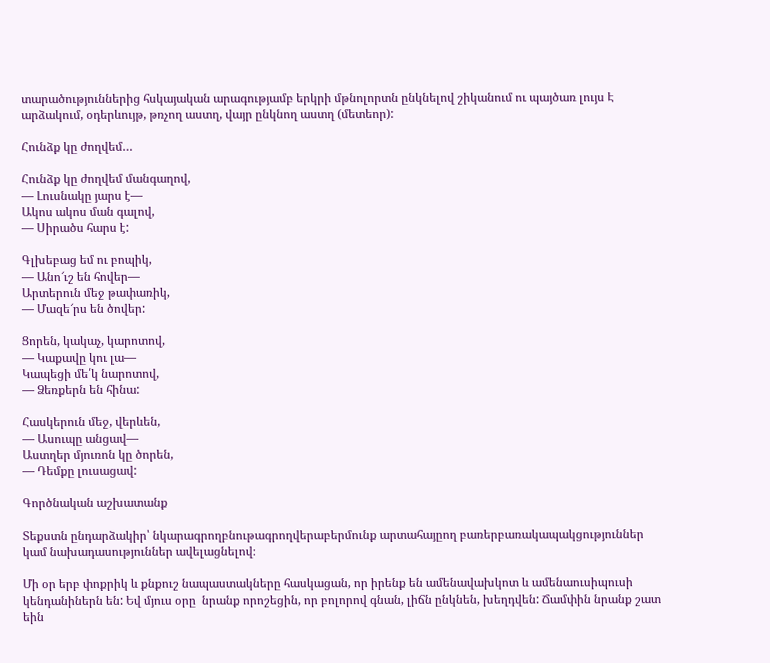տարածություններից հսկայական արագությամբ երկրի մթնոլորտն ընկնելով շիկանում ու պայծառ լույս Է արձակում, օդերևույթ, թռչող աստղ, վայր ընկնող աստղ (մետեոր):

Հունձք կը ժողվեմ…

Հունձք կը ժողվեմ մանգաղով,
― Լուսնակը յարս է―
Ակոս ակոս ման գալով,
― Սիրածս հարս է:

Գլխեբաց եմ ու բոպիկ,
― Անո՜ւշ են հովեր―
Արտերուն մեջ թափառիկ,
― Մազե՜րս են ծովեր:

Ցորեն, կակաչ, կարոտով,
― Կաքավը կու լա―
Կապեցի մե՛կ նարոտով,
― Ձեռքերն են հինա:

Հասկերուն մեջ, վերևեն,
― Ասուպը անցավ―
Աստղեր մյուռոն կը ծորեն,
― Դեմքը լուսացավ:

Գործնական աշխատանք

Տեքստն ընդարձակիր՝ նկարագրողբնութագրողվերաբերմունք արտահայըող բառերբառակապակցություններ կամ նախադասություններ ավելացնելով։

Մի օր երբ փոքրիկ և քնքուշ նապաստակները հասկացան, որ իրենք են ամենավախկոտ և ամենաուսիպուսի կենդանիներն են: Եվ մյուս օրը  նրանք որոշեցին, որ բոլորով գնան, լիճն ընկնեն, խեղդվեն: Ճամփին նրանք շատ եին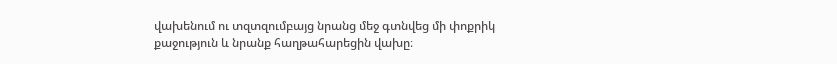վախենում ու տզտզումբայց նրանց մեջ գտնվեց մի փոքրիկ քաջություն և նրանք հաղթահարեցին վախը։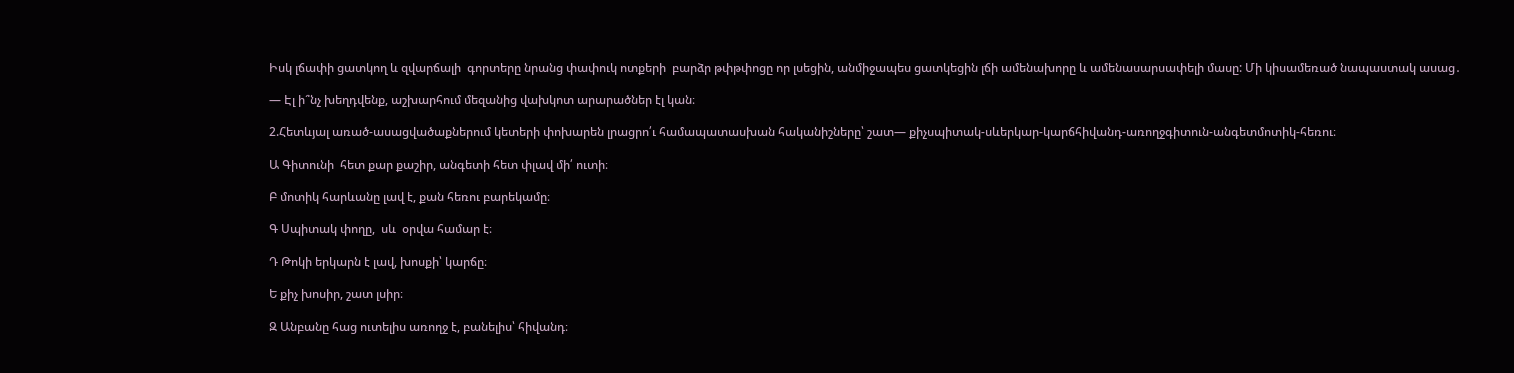Իսկ լճափի ցատկող և զվարճալի  գորտերը նրանց փափուկ ոտքերի  բարձր թփթփոցը որ լսեցին, անմիջապես ցատկեցին լճի ամենախորը և ամենասարսափելի մասը: Մի կիսամեռած նապաստակ ասաց․

— Էլ ի՞նչ խեղդվենք, աշխարհում մեզանից վախկոտ արարածներ էլ կան։

2.Հետևյալ առած-ասացվածաքներում կետերի փոխարեն լրացրո՛ւ համապատասխան հականիշները՝ շատ— քիչսպիտակ-սևերկար-կարճհիվանդ-առողջգիտուն-անգետմոտիկ-հեռու։

Ա Գիտունի  հետ քար քաշիր, անգետի հետ փլավ մի՛ ուտի։

Բ մոտիկ հարևանը լավ է, քան հեռու բարեկամը։

Գ Սպիտակ փողը,  սև  օրվա համար է։

Դ Թոկի երկարն է լավ, խոսքի՝ կարճը։

Ե քիչ խոսիր, շատ լսիր։

Զ Անբանը հաց ուտելիս առողջ է, բանելիս՝ հիվանդ։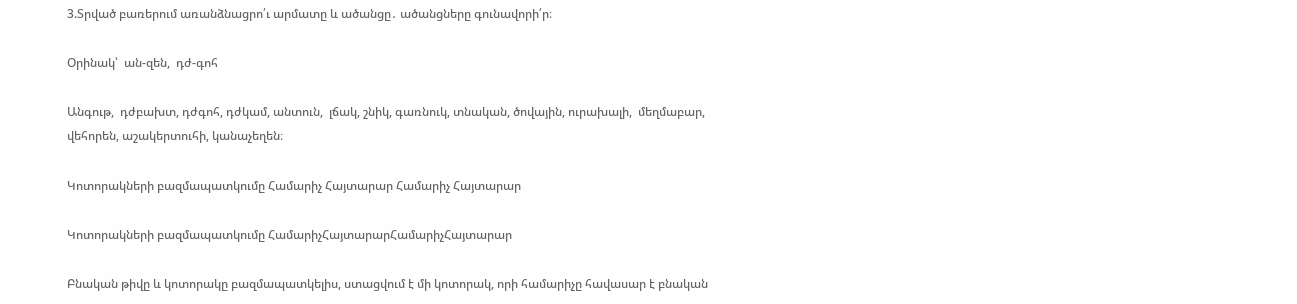3.Տրված բառերում առանձնացրո՛ւ արմատը և ածանցը․ ածանցները գունավորի՛ր։

Օրինակ՝  ան-զեն,  դժ-գոհ

Անգութ,  դժբախտ, դժգոհ, դժկամ, անտուն,  լճակ, շնիկ, գառնուկ, տնական, ծովային, ուրախալի,  մեղմաբար, վեհորեն, աշակերտուհի, կանաչեղեն։

Կոտորակների բազմապատկումը Համարիչ Հայտարար Համարիչ Հայտարար

Կոտորակների բազմապատկումը ՀամարիչՀայտարարՀամարիչՀայտարար

Բնական թիվը և կոտորակը բազմապատկելիս, ստացվում է մի կոտորակ, որի համարիչը հավասար է բնական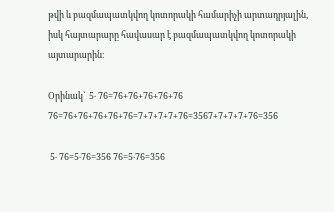թվի և բազմապատկվող կոտորակի համարիչի արտադրյալին,  իսկ հայտարարը հավասար է բազմապատկվող կոտորակի այտարարին։

Օրինակ՝  5‧ 76=76+76+76+76+76 76=76+76+76+76+76=7+7+7+7+76=3567+7+7+7+76=356

 5‧ 76=5‧76=356 76=5‧76=356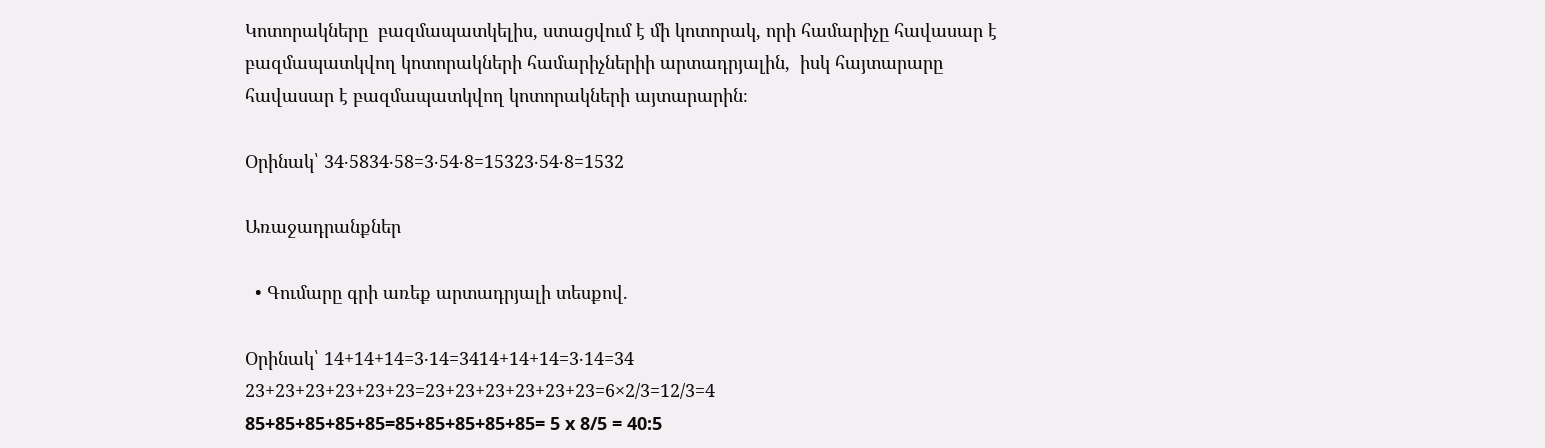Կոտորակները  բազմապատկելիս, ստացվում է մի կոտորակ, որի համարիչը հավասար է բազմապատկվող կոտորակների համարիչներիի արտադրյալին,  իսկ հայտարարը հավասար է բազմապատկվող կոտորակների այտարարին։

Օրինակ՝ 34‧5834‧58=3‧54‧8=15323‧54‧8=1532

Առաջադրանքներ

  • Գումարը գրի առեք արտադրյալի տեսքով.

Օրինակ՝ 14+14+14=3‧14=3414+14+14=3‧14=34 23+23+23+23+23+23=23+23+23+23+23+23=6×2/3=12/3=4 85+85+85+85+85=85+85+85+85+85= 5 x 8/5 = 40:5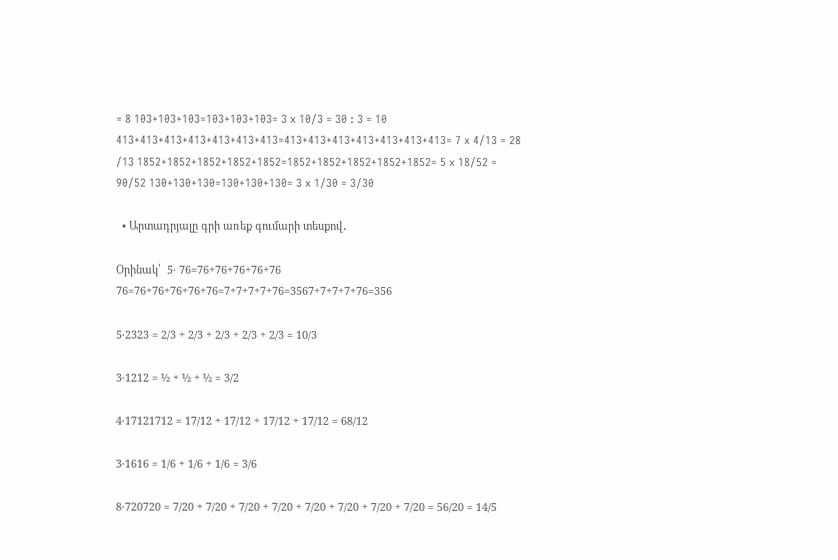= 8 103+103+103=103+103+103= 3 x 10/3 = 30 : 3 = 10 413+413+413+413+413+413+413=413+413+413+413+413+413+413= 7 x 4/13 = 28 /13 1852+1852+1852+1852+1852=1852+1852+1852+1852+1852= 5 x 18/52 = 90/52 130+130+130=130+130+130= 3 x 1/30 = 3/30

  • Արտադրյալը գրի առեք գումարի տեսքով․

Օրինակ՝  5‧ 76=76+76+76+76+76 76=76+76+76+76+76=7+7+7+7+76=3567+7+7+7+76=356

5‧2323 = 2/3 + 2/3 + 2/3 + 2/3 + 2/3 = 10/3

3‧1212 = ½ + ½ + ½ = 3/2

4‧17121712 = 17/12 + 17/12 + 17/12 + 17/12 = 68/12

3‧1616 = 1/6 + 1/6 + 1/6 = 3/6

8‧720720 = 7/20 + 7/20 + 7/20 + 7/20 + 7/20 + 7/20 + 7/20 + 7/20 = 56/20 = 14/5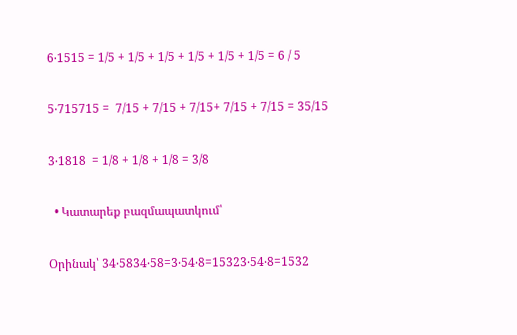6‧1515 = 1/5 + 1/5 + 1/5 + 1/5 + 1/5 + 1/5 = 6 / 5

5‧715715 =  7/15 + 7/15 + 7/15+ 7/15 + 7/15 = 35/15

3‧1818  = 1/8 + 1/8 + 1/8 = 3/8

  • Կատարեք բազմապատկում՝

Օրինակ՝ 34‧5834‧58=3‧54‧8=15323‧54‧8=1532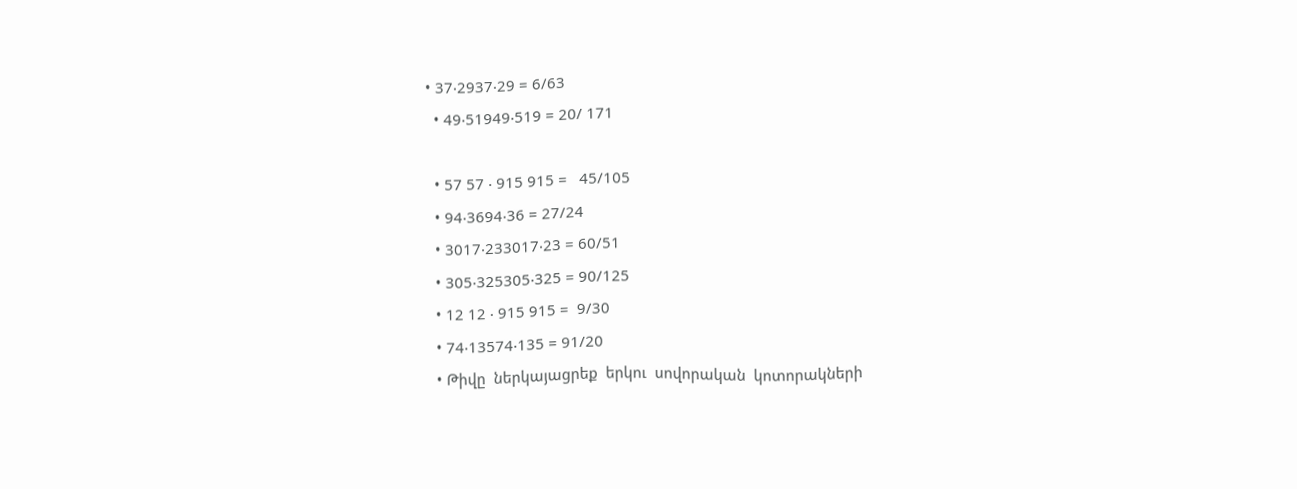• 37‧2937‧29 = 6/63
  • 49‧51949‧519 = 20/ 171

  • 57 57 ‧ 915 915 =   45/105
  • 94‧3694‧36 = 27/24
  • 3017‧233017‧23 = 60/51
  • 305‧325305‧325 = 90/125
  • 12 12 ‧ 915 915 =  9/30
  • 74‧13574‧135 = 91/20
  • Թիվը  ներկայացրեք  երկու  սովորական  կոտորակների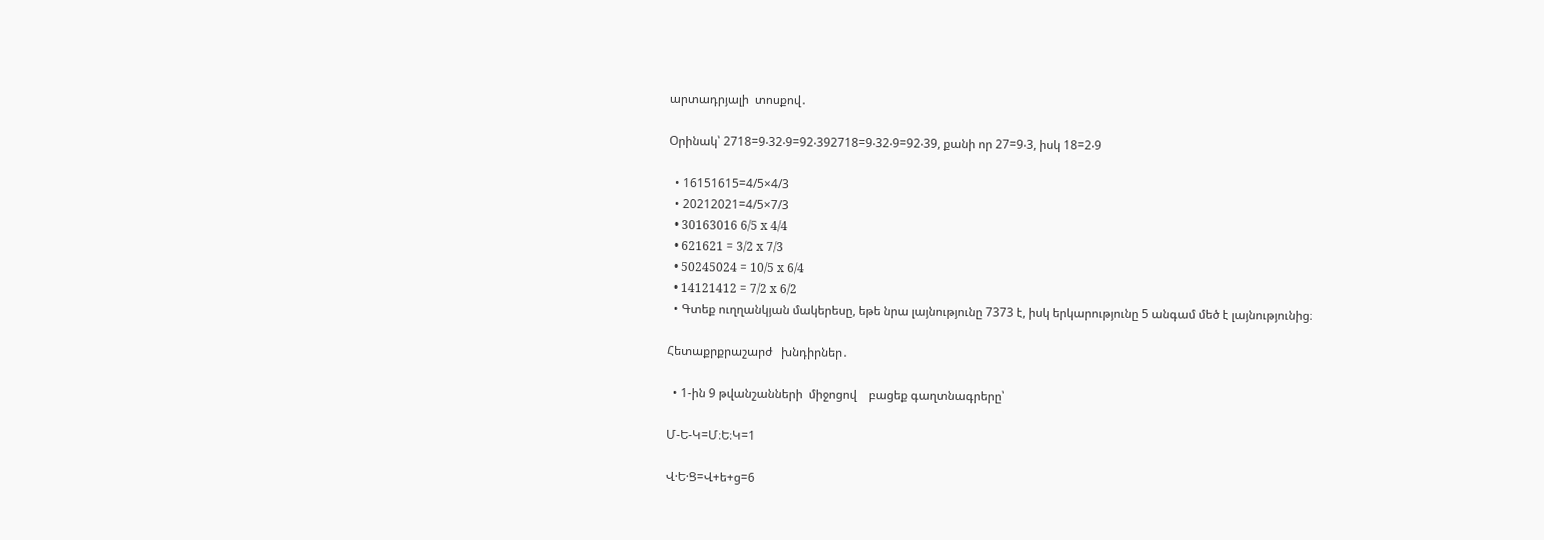արտադրյալի  տոսքով․

Օրինակ՝ 2718=9‧32‧9=92‧392718=9‧32‧9=92‧39, քանի որ 27=9‧3, իսկ 18=2‧9

  • 16151615=4/5×4/3
  • 20212021=4/5×7/3
  • 30163016 6/5 x 4/4
  • 621621 = 3/2 x 7/3
  • 50245024 = 10/5 x 6/4
  • 14121412 = 7/2 x 6/2
  • Գտեք ուղղանկյան մակերեսը, եթե նրա լայնությունը 7373 է, իսկ երկարությունը 5 անգամ մեծ է լայնությունից։

Հետաքրքրաշարժ   խնդիրներ․

  • 1-ին 9 թվանշանների  միջոցով    բացեք գաղտնագրերը՝

Մ-Ե-Կ=Մ։Ե։Կ=1

Վ·Ե·Ց=Վ+ե+ց=6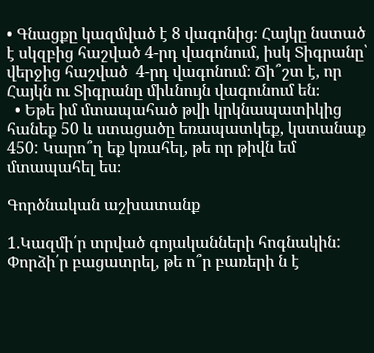• Գնացքը կազմված է 8 վագոնից։ Հայկը նստած է սկզբից հաշված 4-րդ վագոնում, իսկ Տիգրանը՝ վերջից հաշված  4-րդ վագոնում։ Ճի՞շտ է, որ Հայկն ու Տիգրանը միևնույն վագունում են։
  • Եթե իմ մտապահած թվի կրկնապատիկից հանեք 50 և ստացածը եռապատկեք, կստանաք 450: Կարո՞ղ եք կռահել, թե որ թիվն եմ մտապահել ես։

Գործնական աշխատանք

1.Կազմի՛ր տրված գոյականների հոգնակին: Փորձի՛ր բացատրել, թե ո՞ր բառերի ն է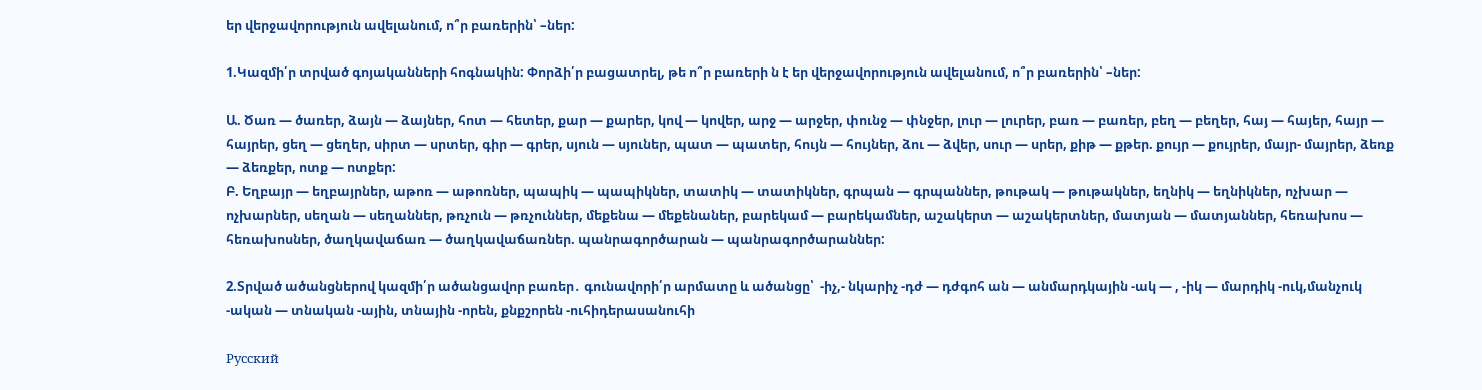եր վերջավորություն ավելանում, ո՞ր բառերին՝ –ներ:

1.Կազմի՛ր տրված գոյականների հոգնակին: Փորձի՛ր բացատրել, թե ո՞ր բառերի ն է եր վերջավորություն ավելանում, ո՞ր բառերին՝ –ներ:

Ա. Ծառ — ծառեր, ձայն — ձայներ, հոտ — հետեր, քար — քարեր, կով — կովեր, արջ — արջեր, փունջ — փնջեր, լուր — լուրեր, բառ — բառեր, բեղ — բեղեր, հայ — հայեր, հայր — հայրեր, ցեղ — ցեղեր, սիրտ — սրտեր, գիր — գրեր, սյուն — սյուներ, պատ — պատեր, հույն — հույներ, ձու — ձվեր, սուր — սրեր, քիթ — քթեր. քույր — քույրեր, մայր- մայրեր, ձեռք — ձեռքեր, ոտք — ոտքեր:
Բ. Եղբայր — եղբայրներ, աթոռ — աթոռներ, պապիկ — պապիկներ, տատիկ — տատիկներ, գրպան — գրպաններ, թութակ — թութակներ, եղնիկ — եղնիկներ, ոչխար — ոչխարներ, սեղան — սեղաններ, թռչուն — թռչուններ, մեքենա — մեքենաներ, բարեկամ — բարեկամներ, աշակերտ — աշակերտներ, մատյան — մատյաններ, հեռախոս — հեռախոսներ, ծաղկավաճառ — ծաղկավաճառներ. պանրագործարան — պանրագործարաններ:

2.Տրված ածանցներով կազմի՛ր ածանցավոր բառեր․ գունավորի՛ր արմատը և ածանցը՝  -իչ,- նկարիչ -դժ — դժգոհ ան — անմարդկային -ակ — , -իկ — մարդիկ -ուկ,մանչուկ -ական — տնական -ային, տնային -որեն, քնքշորեն -ուհիդերասանուհի

Русский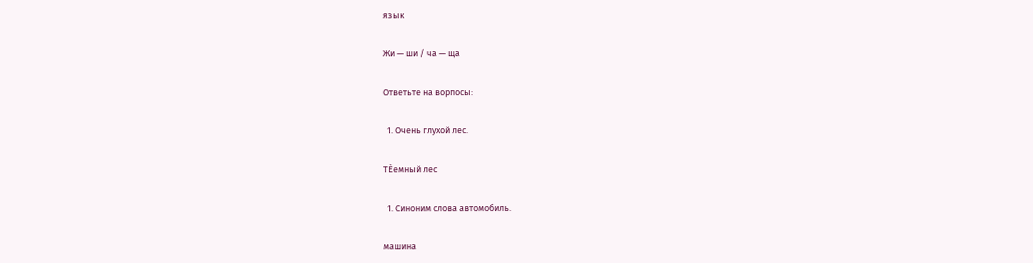язык

Жи — ши / ча — ща

Ответьте на ворпосы:

  1. Очень глухой лес.

ТЀемный лес

  1. Синоним слова автомобиль.

машина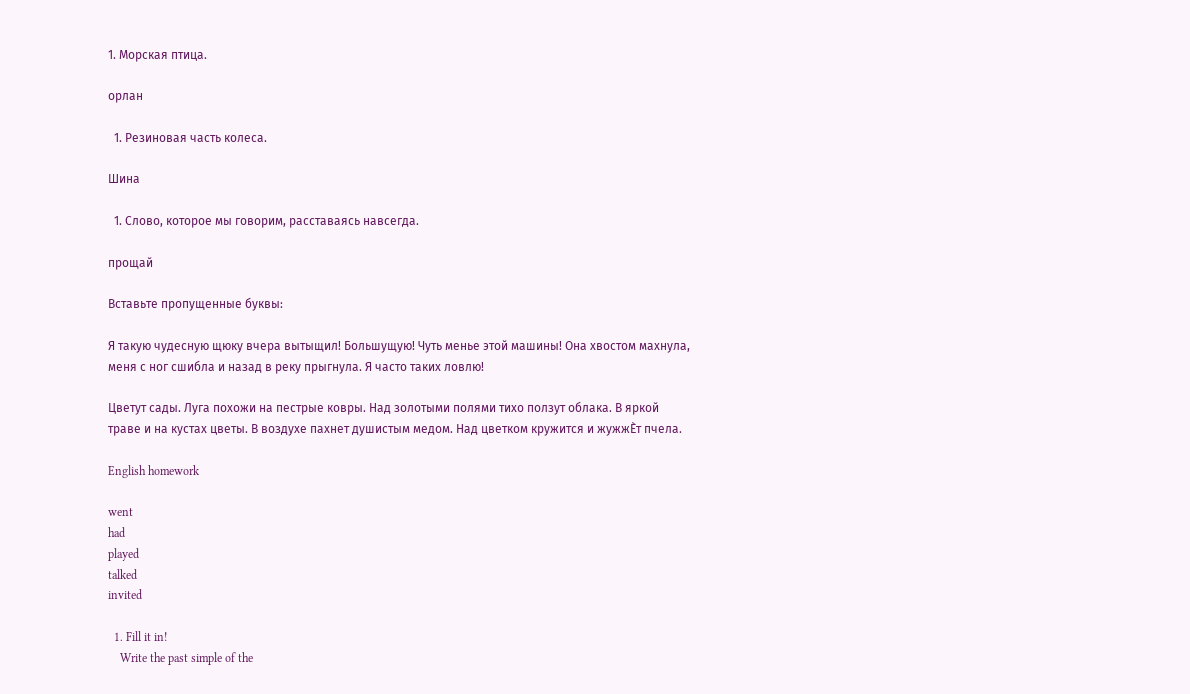1. Морская птица.

орлан

  1. Резиновая часть колеса.

Шина

  1. Слово, которое мы говорим, расставаясь навсегда.

прощай

Вставьте пропущенные буквы:

Я такую чудесную щюку вчера вытыщил! Большущую! Чуть менье этой машины! Она хвостом махнула, меня с ног сшибла и назад в реку прыгнула. Я часто таких ловлю!

Цветут сады. Луга похожи на пестрые ковры. Над золотыми полями тихо ползут облака. В яркой траве и на кустах цветы. В воздухе пахнет душистым медом. Над цветком кружится и жужжЀт пчела.

English homework

went
had
played
talked
invited

  1. Fill it in!
    Write the past simple of the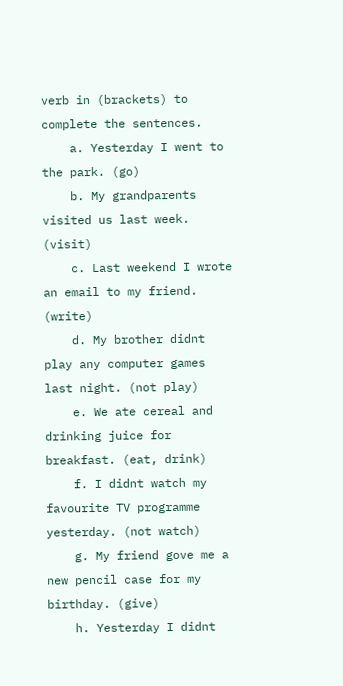verb in (brackets) to complete the sentences.
    a. Yesterday I went to the park. (go)
    b. My grandparents visited us last week. (visit)
    c. Last weekend I wrote an email to my friend. (write)
    d. My brother didnt play any computer games last night. (not play)
    e. We ate cereal and drinking juice for breakfast. (eat, drink)
    f. I didnt watch my favourite TV programme yesterday. (not watch)
    g. My friend gove me a new pencil case for my birthday. (give)
    h. Yesterday I didnt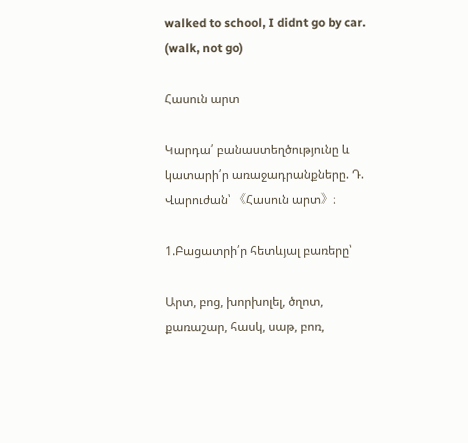walked to school, I didnt go by car. (walk, not go)

Հասուն արտ

Կարդա՛ բանաստեղծությունը և կատարի՛ր առաջադրանքները. Դ. Վարուժան՝ 《Հասուն արտ》։

1.Բացատրի՛ր հետևյալ բառերը՝

Արտ, բոց, խորխոլել, ծղոտ, քառաշար, հասկ, սաթ, բոռ,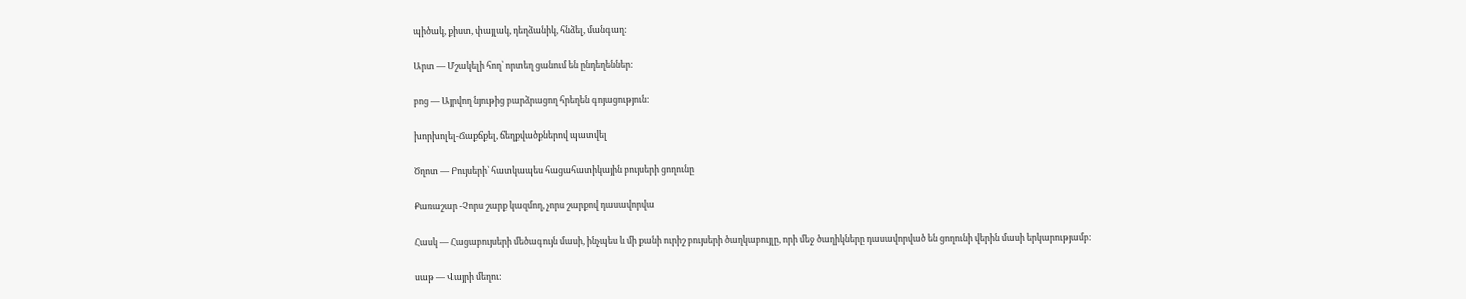պիծակ, քիստ, փայլակ, դեղձանիկ, հնձել, մանգաղ:

Արտ — Մշակելի հող՝ որտեղ ցանում են ընդեղեններ:

բոց — Այրվող նյութից բարձրացող հրեղեն գոյացություն:

խորխոլել-Ճաքճքել, ճեղքվածքներով պատվել

Ծղոտ — Բույսերի՝ հատկապես հացահատիկային բույսերի ցողունը

Քառաշար -Չորս շարք կազմող, չորս շարքով դասավորվա

Հասկ — Հացաբույսերի մեծագույն մասի, ինչպես և մի քանի ուրիշ բույսերի ծաղկաբույլը, որի մեջ ծաղիկները դասավորված են ցողունի վերին մասի երկարությամբ:

սաթ — Վայրի մեղու: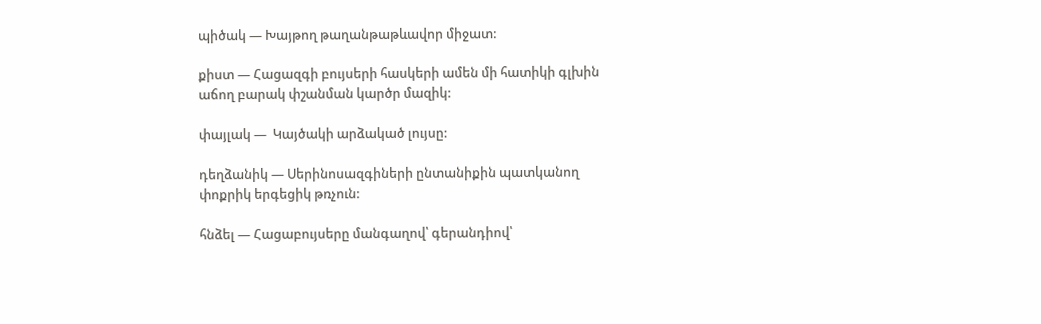պիծակ — Խայթող թաղանթաթևավոր միջատ:

քիստ — Հացազգի բույսերի հասկերի ամեն մի հատիկի գլխին աճող բարակ փշանման կարծր մազիկ:

փայլակ —  Կայծակի արձակած լույսը:

դեղձանիկ — Սերինոսազգիների ընտանիքին պատկանող փոքրիկ երգեցիկ թռչուն:

հնձել — Հացաբույսերը մանգաղով՝ գերանդիով՝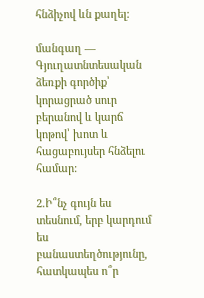հնձիչով ևն քաղել:

մանգաղ —  Գյուղատնտեսական ձեռքի գործիք՝ կորացրած սուր բերանով և կարճ կոթով՝ խոտ և հացաբույսեր հնձելու համար:

2.Ի՞նչ գույն ես տեսնում, երբ կարդում ես բանաստեղծությունը, հատկապես ո՞ր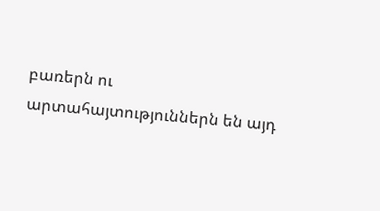բառերն ու արտահայտություններն են այդ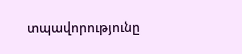տպավորությունը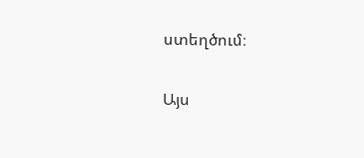ստեղծում։

Այս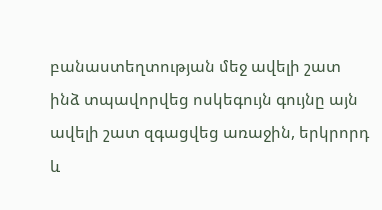բանաստեղտության մեջ ավելի շատ ինձ տպավորվեց ոսկեգույն գույնը այն ավելի շատ զգացվեց առաջին, երկրորդ և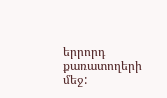երրորդ քառատողերի մեջ: